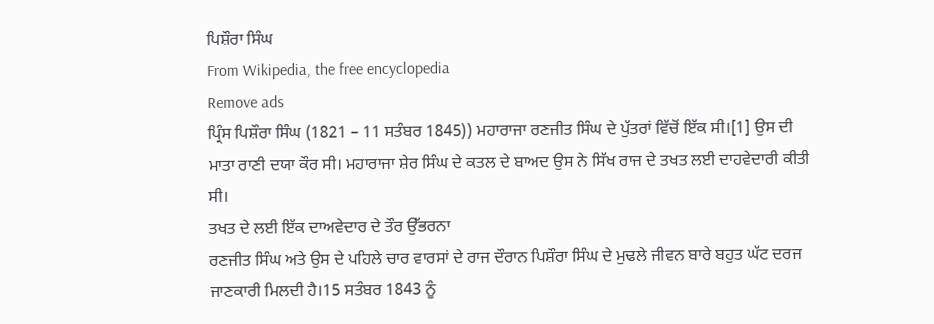ਪਿਸ਼ੌਰਾ ਸਿੰਘ
From Wikipedia, the free encyclopedia
Remove ads
ਪ੍ਰਿੰਸ ਪਿਸ਼ੌਰਾ ਸਿੰਘ (1821 – 11 ਸਤੰਬਰ 1845)) ਮਹਾਰਾਜਾ ਰਣਜੀਤ ਸਿੰਘ ਦੇ ਪੁੱਤਰਾਂ ਵਿੱਚੋਂ ਇੱਕ ਸੀ।[1] ਉਸ ਦੀ ਮਾਤਾ ਰਾਣੀ ਦਯਾ ਕੌਰ ਸੀ। ਮਹਾਰਾਜਾ ਸ਼ੇਰ ਸਿੰਘ ਦੇ ਕਤਲ ਦੇ ਬਾਅਦ ਉਸ ਨੇ ਸਿੱਖ ਰਾਜ ਦੇ ਤਖਤ ਲਈ ਦਾਹਵੇਦਾਰੀ ਕੀਤੀ ਸੀ।
ਤਖਤ ਦੇ ਲਈ ਇੱਕ ਦਾਅਵੇਦਾਰ ਦੇ ਤੌਰ ਉੱਭਰਨਾ
ਰਣਜੀਤ ਸਿੰਘ ਅਤੇ ਉਸ ਦੇ ਪਹਿਲੇ ਚਾਰ ਵਾਰਸਾਂ ਦੇ ਰਾਜ ਦੌਰਾਨ ਪਿਸ਼ੌਰਾ ਸਿੰਘ ਦੇ ਮੁਢਲੇ ਜੀਵਨ ਬਾਰੇ ਬਹੁਤ ਘੱਟ ਦਰਜ ਜਾਣਕਾਰੀ ਮਿਲਦੀ ਹੈ।15 ਸਤੰਬਰ 1843 ਨੂੰ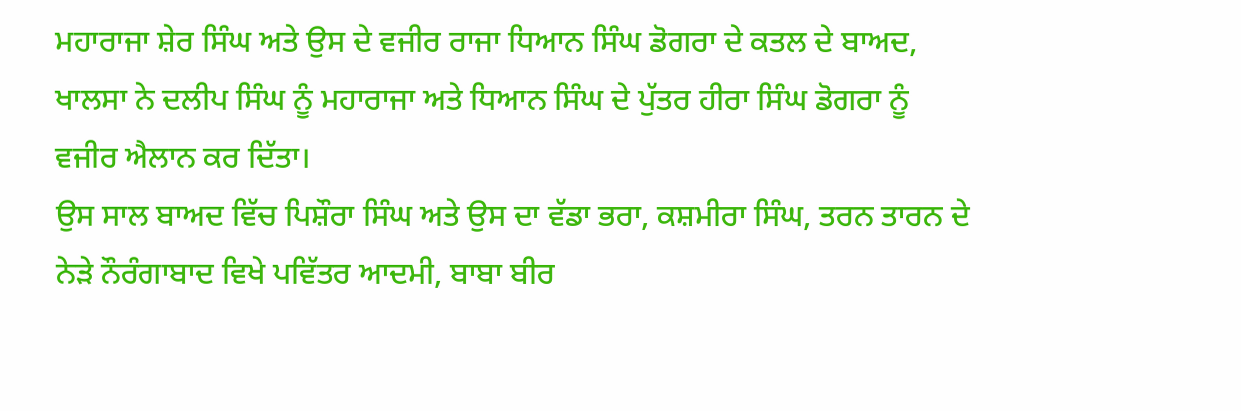ਮਹਾਰਾਜਾ ਸ਼ੇਰ ਸਿੰਘ ਅਤੇ ਉਸ ਦੇ ਵਜੀਰ ਰਾਜਾ ਧਿਆਨ ਸਿੰਘ ਡੋਗਰਾ ਦੇ ਕਤਲ ਦੇ ਬਾਅਦ, ਖਾਲਸਾ ਨੇ ਦਲੀਪ ਸਿੰਘ ਨੂੰ ਮਹਾਰਾਜਾ ਅਤੇ ਧਿਆਨ ਸਿੰਘ ਦੇ ਪੁੱਤਰ ਹੀਰਾ ਸਿੰਘ ਡੋਗਰਾ ਨੂੰ ਵਜੀਰ ਐਲਾਨ ਕਰ ਦਿੱਤਾ।
ਉਸ ਸਾਲ ਬਾਅਦ ਵਿੱਚ ਪਿਸ਼ੌਰਾ ਸਿੰਘ ਅਤੇ ਉਸ ਦਾ ਵੱਡਾ ਭਰਾ, ਕਸ਼ਮੀਰਾ ਸਿੰਘ, ਤਰਨ ਤਾਰਨ ਦੇ ਨੇੜੇ ਨੌਰੰਗਾਬਾਦ ਵਿਖੇ ਪਵਿੱਤਰ ਆਦਮੀ, ਬਾਬਾ ਬੀਰ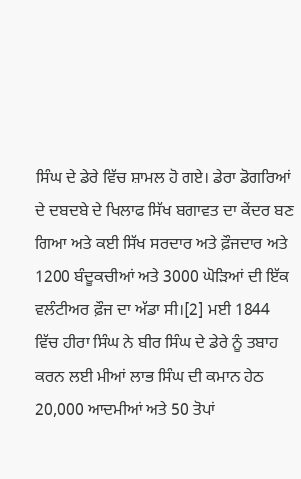ਸਿੰਘ ਦੇ ਡੇਰੇ ਵਿੱਚ ਸ਼ਾਮਲ ਹੋ ਗਏ। ਡੇਰਾ ਡੋਗਰਿਆਂ ਦੇ ਦਬਦਬੇ ਦੇ ਖਿਲਾਫ ਸਿੱਖ ਬਗਾਵਤ ਦਾ ਕੇਂਦਰ ਬਣ ਗਿਆ ਅਤੇ ਕਈ ਸਿੱਖ ਸਰਦਾਰ ਅਤੇ ਫ਼ੌਜਦਾਰ ਅਤੇ 1200 ਬੰਦੂਕਚੀਆਂ ਅਤੇ 3000 ਘੋੜਿਆਂ ਦੀ ਇੱਕ ਵਲੰਟੀਅਰ ਫ਼ੌਜ ਦਾ ਅੱਡਾ ਸੀ।[2] ਮਈ 1844 ਵਿੱਚ ਹੀਰਾ ਸਿੰਘ ਨੇ ਬੀਰ ਸਿੰਘ ਦੇ ਡੇਰੇ ਨੂੰ ਤਬਾਹ ਕਰਨ ਲਈ ਮੀਆਂ ਲਾਭ ਸਿੰਘ ਦੀ ਕਮਾਨ ਹੇਠ 20,000 ਆਦਮੀਆਂ ਅਤੇ 50 ਤੋਪਾਂ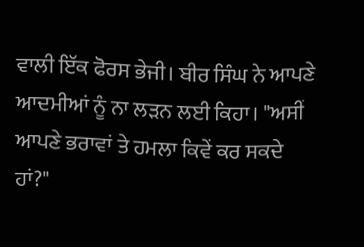ਵਾਲੀ ਇੱਕ ਫੋਰਸ ਭੇਜੀ। ਬੀਰ ਸਿੰਘ ਨੇ ਆਪਣੇ ਆਦਮੀਆਂ ਨੂੰ ਨਾ ਲੜਨ ਲਈ ਕਿਹਾ। "ਅਸੀਂ ਆਪਣੇ ਭਰਾਵਾਂ ਤੇ ਹਮਲਾ ਕਿਵੇਂ ਕਰ ਸਕਦੇ ਹਾਂ?"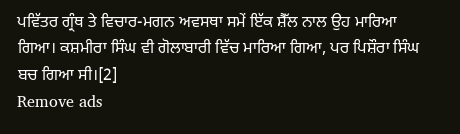ਪਵਿੱਤਰ ਗ੍ਰੰਥ ਤੇ ਵਿਚਾਰ-ਮਗਨ ਅਵਸਥਾ ਸਮੇਂ ਇੱਕ ਸ਼ੈੱਲ ਨਾਲ ਉਹ ਮਾਰਿਆ ਗਿਆ। ਕਸ਼ਮੀਰਾ ਸਿੰਘ ਵੀ ਗੋਲਾਬਾਰੀ ਵਿੱਚ ਮਾਰਿਆ ਗਿਆ, ਪਰ ਪਿਸ਼ੌਰਾ ਸਿੰਘ ਬਚ ਗਿਆ ਸੀ।[2]
Remove ads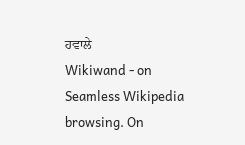ਹਵਾਲੇ
Wikiwand - on
Seamless Wikipedia browsing. On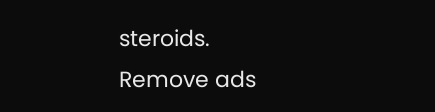steroids.
Remove ads